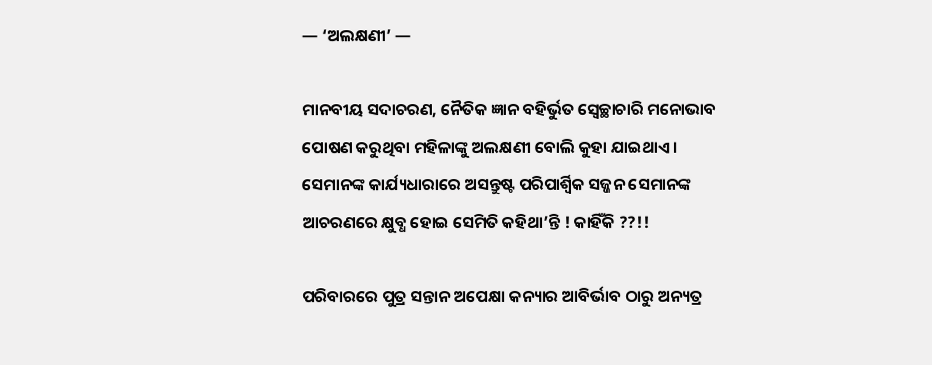— ‘ଅଲକ୍ଷଣୀ’ —

ମାନବୀୟ ସଦାଚରଣ, ନୈତିକ ଜ୍ଞାନ ବହିର୍ଭୁତ ସ୍ୱେଚ୍ଛାଚାରି ମନୋଭାବ
ପୋଷଣ କରୁଥିବା ମହିଳାଙ୍କୁ ଅଲକ୍ଷଣୀ ବୋଲି କୁହା ଯାଇଥାଏ ।
ସେମାନଙ୍କ କାର୍ଯ୍ୟଧାରାରେ ଅସନ୍ତୁଷ୍ଟ ପରିପାର୍ଶ୍ଵିକ ସଜ୍ଜନ ସେମାନଙ୍କ
ଆଚରଣରେ କ୍ଷୁବ୍ଧ ହୋଇ ସେମିତି କହିଥା’ନ୍ତି ! କାହିଁକି ??!!

ପରିବାରରେ ପୁତ୍ର ସନ୍ତାନ ଅପେକ୍ଷା କନ୍ୟାର ଆବିର୍ଭାବ ଠାରୁ ଅନ୍ୟତ୍ର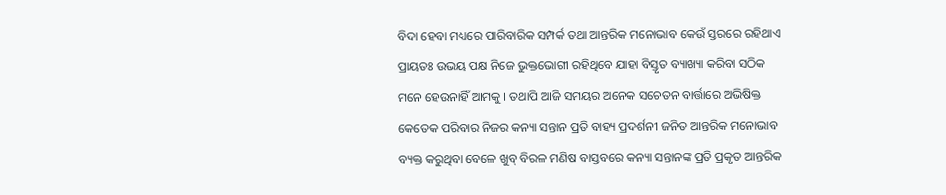ବିଦା ହେବା ମଧ୍ୟରେ ପାରିବାରିକ ସମ୍ପର୍କ ତଥା ଆନ୍ତରିକ ମନୋଭାବ କେଉଁ ସ୍ତରରେ ରହିଥାଏ ପ୍ରାୟତଃ ଉଭୟ ପକ୍ଷ ନିଜେ ଭୁକ୍ତଭୋଗୀ ରହିଥିବେ ଯାହା ବିସ୍ତୃତ ବ୍ୟାଖ୍ୟା କରିବା ସଠିକ ମନେ ହେଉନାହିଁ ଆମକୁ । ତଥାପି ଆଜି ସମୟର ଅନେକ ସଚେତନ ବାର୍ତ୍ତାରେ ଅଭିଷିକ୍ତ କେତେକ ପରିବାର ନିଜର କନ୍ୟା ସନ୍ତାନ ପ୍ରତି ବାହ୍ୟ ପ୍ରଦର୍ଶନୀ ଜନିତ ଆନ୍ତରିକ ମନୋଭାବ ବ୍ୟକ୍ତ କରୁଥିବା ବେଳେ ଖୁବ୍ ବିରଳ ମଣିଷ ବାସ୍ତବରେ କନ୍ୟା ସନ୍ତାନଙ୍କ ପ୍ରତି ପ୍ରକୃତ ଆନ୍ତରିକ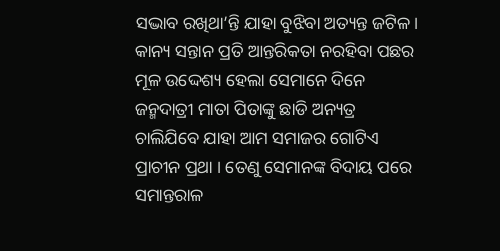ସଦ୍ଭାବ ରଖିଥା’ନ୍ତି ଯାହା ବୁଝିବା ଅତ୍ୟନ୍ତ ଜଟିଳ । କାନ୍ୟ ସନ୍ତାନ ପ୍ରତି ଆନ୍ତରିକତା ନରହିବା ପଛର ମୂଳ ଉଦ୍ଦେଶ୍ୟ ହେଲା ସେମାନେ ଦିନେ ଜନ୍ମଦାତ୍ରୀ ମାତା ପିତାଙ୍କୁ ଛାଡି ଅନ୍ୟତ୍ର ଚାଲିଯିବେ ଯାହା ଆମ ସମାଜର ଗୋଟିଏ ପ୍ରାଚୀନ ପ୍ରଥା । ତେଣୁ ସେମାନଙ୍କ ବିଦାୟ ପରେ ସମାନ୍ତରାଳ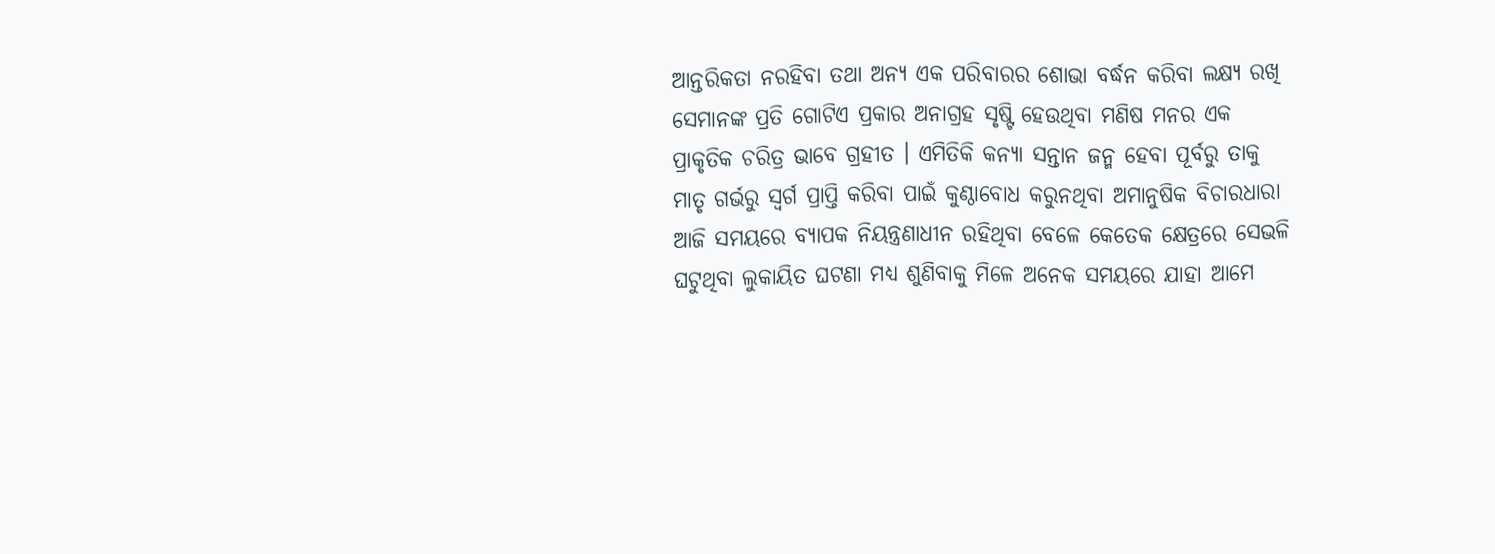ଆନ୍ତରିକତା ନରହିବା ତଥା ଅନ୍ୟ ଏକ ପରିବାରର ଶୋଭା ବର୍ଦ୍ଧନ କରିବା ଲକ୍ଷ୍ୟ ରଖି ସେମାନଙ୍କ ପ୍ରତି ଗୋଟିଏ ପ୍ରକାର ଅନାଗ୍ରହ ସୃଷ୍ଟି ହେଉଥିବା ମଣିଷ ମନର ଏକ ପ୍ରାକୃତିକ ଚରିତ୍ର ଭାବେ ଗ୍ରହୀତ । ଏମିତିକି କନ୍ୟା ସନ୍ତାନ ଜନ୍ମ ହେବା ପୂର୍ବରୁ ତାକୁ ମାତୃ ଗର୍ଭରୁ ସ୍ୱର୍ଗ ପ୍ରାପ୍ତି କରିବା ପାଇଁ କୁଣ୍ଠାବୋଧ କରୁନଥିବା ଅମାନୁଷିକ ବିଚାରଧାରା ଆଜି ସମୟରେ ବ୍ୟାପକ ନିୟନ୍ତ୍ରଣାଧୀନ ରହିଥିବା ବେଳେ କେତେକ କ୍ଷେତ୍ରରେ ସେଭଳି ଘଟୁଥିବା ଲୁକାୟିତ ଘଟଣା ମଧ୍ୟ ଶୁଣିବାକୁ ମିଳେ ଅନେକ ସମୟରେ ଯାହା ଆମେ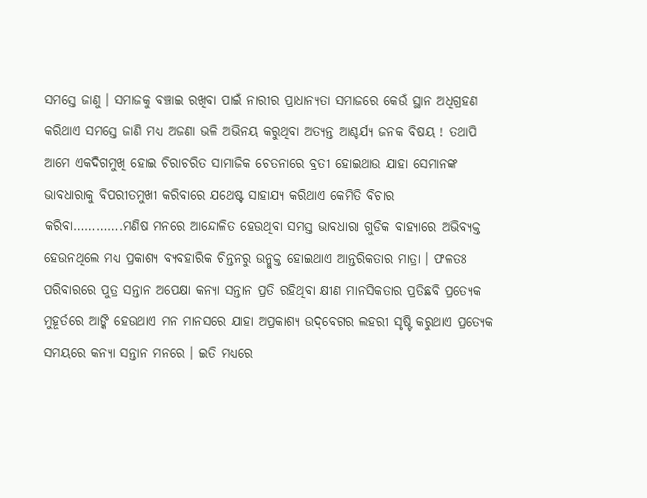ସମସ୍ତେ ଜାଣୁ । ସମାଜକୁ ବଞ୍ଚାଇ ରଖିବା ପାଇଁ ନାରୀର ପ୍ରାଧାନ୍ୟତା ସମାଜରେ କେଉଁ ସ୍ଥାନ ଅଧିଗ୍ରହଣ କରିଥାଏ ସମସ୍ତେ ଜାଣି ମଧ୍ୟ ଅଜଣା ଭଳି ଅଭିନୟ କରୁଥିବା ଅତ୍ୟନ୍ତ ଆଶ୍ଚର୍ଯ୍ୟ ଜନକ ବିଷୟ ! ତଥାପି ଆମେ ଏକଦିଗମୁଖି ହୋଇ ଚିରାଚରିତ ସାମାଜିକ ଚେତନାରେ ବ୍ରତୀ ହୋଇଥାଉ ଯାହା ସେମାନଙ୍କ ଭାବଧାରାକୁ ବିପରୀତମୁଖୀ କରିବାରେ ଯଥେଷ୍ଟ ସାହାଯ୍ୟ କରିଥାଏ କେମିତି ବିଚାର କରିବା………….ମଣିଷ ମନରେ ଆନ୍ଦୋଳିତ ହେଉଥିବା ସମସ୍ତ ଭାବଧାରା ଗୁଡିକ ବାହ୍ୟାରେ ଅଭିବ୍ୟକ୍ତ ହେଉନଥିଲେ ମଧ୍ୟ ପ୍ରକାଶ୍ୟ ବ୍ୟବହାରିକ ଚିନ୍ତନରୁ ଉନ୍ମୁକ୍ତ ହୋଇଥାଏ ଆନ୍ତରିକତାର ମାତ୍ରା । ଫଳତଃ ପରିବାରରେ ପୁତ୍ର ସନ୍ତାନ ଅପେକ୍ଷା କନ୍ୟା ସନ୍ତାନ ପ୍ରତି ରହିଥିବା କ୍ଷୀଣ ମାନସିକତାର ପ୍ରତିଛବି ପ୍ରତ୍ୟେକ ମୁହୂର୍ତରେ ଆଙ୍କି ହେଉଥାଏ ମନ ମାନସରେ ଯାହା ଅପ୍ରକାଶ୍ୟ ଉଦ୍‌ବେଗର ଲହରୀ ସୃଷ୍ଟି କରୁଥାଏ ପ୍ରତ୍ୟେକ ସମୟରେ କନ୍ୟା ସନ୍ତାନ ମନରେ । ଇତି ମଧ୍ୟରେ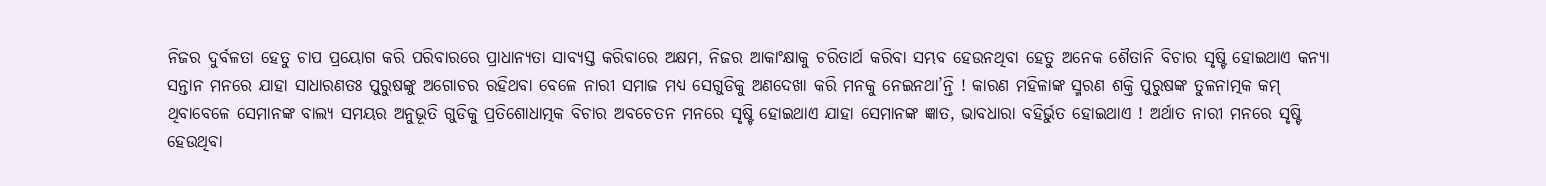ନିଜର ଦୁର୍ବଳତା ହେତୁ ଚାପ ପ୍ରୟୋଗ କରି ପରିବାରରେ ପ୍ରାଧାନ୍ୟତା ସାବ୍ୟସ୍ତ କରିବାରେ ଅକ୍ଷମ, ନିଜର ଆକାଂକ୍ଷାକୁ ଚରିତାର୍ଥ କରିବା ସମ୍ଭବ ହେଉନଥିବା ହେତୁ ଅନେକ ଶୈତାନି ବିଚାର ସୃଷ୍ଟି ହୋଇଥାଏ କନ୍ୟା ସନ୍ତାନ ମନରେ ଯାହା ସାଧାରଣତଃ ପୁରୁଷଙ୍କୁ ଅଗୋଚର ରହିଥବା ବେଳେ ନାରୀ ସମାଜ ମଧ୍ୟ ସେଗୁଡିକୁ ଅଣଦେଖା କରି ମନକୁ ନେଇନଥା’ନ୍ତି ! କାରଣ ମହିଳାଙ୍କ ସ୍ମରଣ ଶକ୍ତି ପୁରୁଷଙ୍କ ତୁଳନାତ୍ମକ କମ୍ ଥିବାବେଳେ ସେମାନଙ୍କ ବାଲ୍ୟ ସମୟର ଅନୁଭୂତି ଗୁଡିକୁ ପ୍ରତିଶୋଧାତ୍ମକ ବିଚାର ଅବଚେତନ ମନରେ ସୃଷ୍ଟି ହୋଇଥାଏ ଯାହା ସେମାନଙ୍କ ଜ୍ଞାତ, ଭାବଧାରା ବହିର୍ଭୁତ ହୋଇଥାଏ ! ଅର୍ଥାତ ନାରୀ ମନରେ ସୃଷ୍ଟି ହେଉଥିବା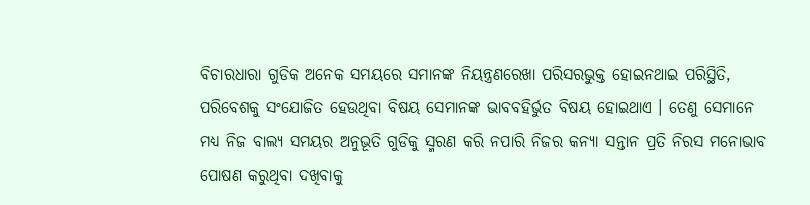ବିଚାରଧାରା ଗୁଡିକ ଅନେକ ସମୟରେ ସମାନଙ୍କ ନିୟନ୍ତ୍ରଣରେଖା ପରିସରଭୁକ୍ତ ହୋଇନଥାଇ ପରିସ୍ଥିତି, ପରିବେଶକୁ ସଂଯୋଜିତ ହେଉଥିବା ବିଷୟ ସେମାନଙ୍କ ଭାବବହିର୍ଭୁତ ବିଷୟ ହୋଇଥାଏ । ତେଣୁ ସେମାନେ ମଧ୍ୟ ନିଜ ବାଲ୍ୟ ସମୟର ଅନୁଭୂତି ଗୁଡିକୁ ସ୍ମରଣ କରି ନପାରି ନିଜର କନ୍ୟା ସନ୍ତାନ ପ୍ରତି ନିରସ ମନୋଭାବ ପୋଷଣ କରୁଥିବା ଦଖିବାକୁ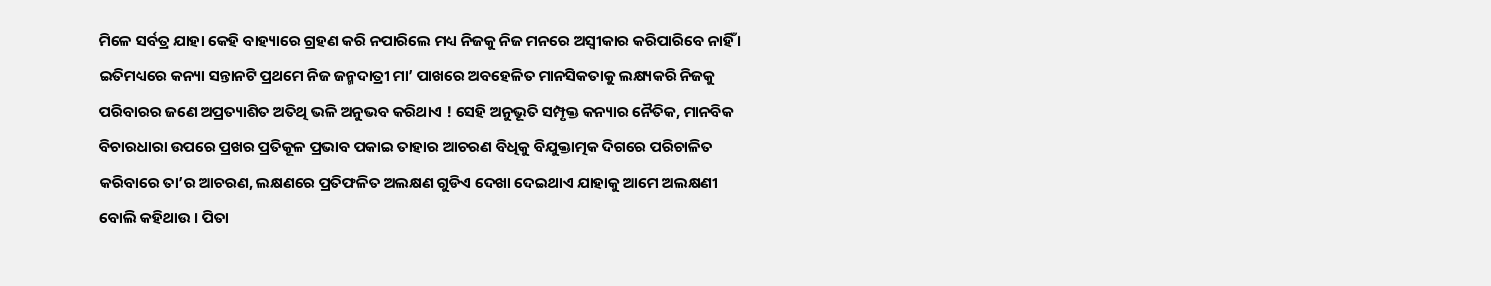ମିଳେ ସର୍ବତ୍ର ଯାହା କେହି ବାହ୍ୟାରେ ଗ୍ରହଣ କରି ନପାରିଲେ ମଧ୍ୟ ନିଜକୁ ନିଜ ମନରେ ଅସ୍ୱୀକାର କରିପାରିବେ ନାହିଁ । ଇତିମଧ୍ୟରେ କନ୍ୟା ସନ୍ତାନଟି ପ୍ରଥମେ ନିଜ ଜନ୍ମଦାତ୍ରୀ ମା’ ପାଖରେ ଅବହେଳିତ ମାନସିକତାକୁ ଲକ୍ଷ୍ୟକରି ନିଜକୁ ପରିବାରର ଜଣେ ଅପ୍ରତ୍ୟାଶିତ ଅତିଥି ଭଳି ଅନୁଭବ କରିଥାଏ ! ସେହି ଅନୁଭୂତି ସମ୍ପୃକ୍ତ କନ୍ୟାର ନୈତିକ, ମାନବିକ ବିଚାରଧାରା ଉପରେ ପ୍ରଖର ପ୍ରତିକୂଳ ପ୍ରଭାବ ପକାଇ ତାହାର ଆଚରଣ ବିଧିକୁ ବିଯୁକ୍ତାତ୍ମକ ଦିଗରେ ପରିଚାଳିତ କରିବାରେ ତା’ର ଆଚରଣ, ଲକ୍ଷଣରେ ପ୍ରତିଫଳିତ ଅଲକ୍ଷଣ ଗୁଡିଏ ଦେଖା ଦେଇଥାଏ ଯାହାକୁ ଆମେ ଅଲକ୍ଷଣୀ ବୋଲି କହିଥାଉ । ପିତା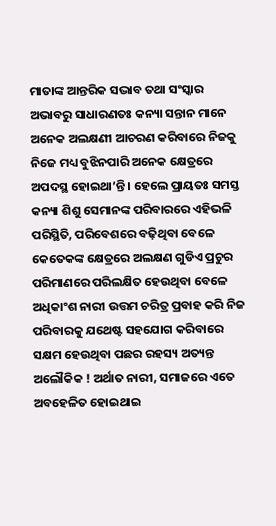ମାତାଙ୍କ ଆନ୍ତରିକ ସଦ୍ଭାବ ତଥା ସଂସ୍କାର ଅଭାବରୁ ସାଧାରଣତଃ କନ୍ୟା ସନ୍ତାନ ମାନେ ଅନେକ ଅଲକ୍ଷଣୀ ଆଚରଣ କରିବାରେ ନିଜକୁ ନିଜେ ମଧ୍ୟ ବୁଝିନପାରି ଅନେକ କ୍ଷେତ୍ରରେ ଅପଦସ୍ଥ ହୋଇଥା’ନ୍ତି । ହେଲେ ପ୍ରାୟତଃ ସମସ୍ତ କନ୍ୟା ଶିଶୁ ସେମାନଙ୍କ ପରିବାରରେ ଏହିଭଳି ପରିସ୍ଥିତି, ପରିବେଶରେ ବଢ଼ିଥିବା ବେଳେ କେତେକଙ୍କ କ୍ଷେତ୍ରରେ ଅଲକ୍ଷଣ ଗୁଡିଏ ପ୍ରଚୁର ପରିମାଣରେ ପରିଲକ୍ଷିତ ହେଉଥିବା ବେଳେ ଅଧିକାଂଶ ନାରୀ ଉତ୍ତମ ଚରିତ୍ର ପ୍ରବାହ କରି ନିଜ ପରିବାରକୁ ଯଥେଷ୍ଟ ସହଯୋଗ କରିବାରେ ସକ୍ଷମ ହେଉଥିବା ପଛର ରହସ୍ୟ ଅତ୍ୟନ୍ତ ଅଲୌକିକ ! ଅର୍ଥାତ ନାରୀ, ସମାଜରେ ଏତେ ଅବହେଳିତ ହୋଇଥାଇ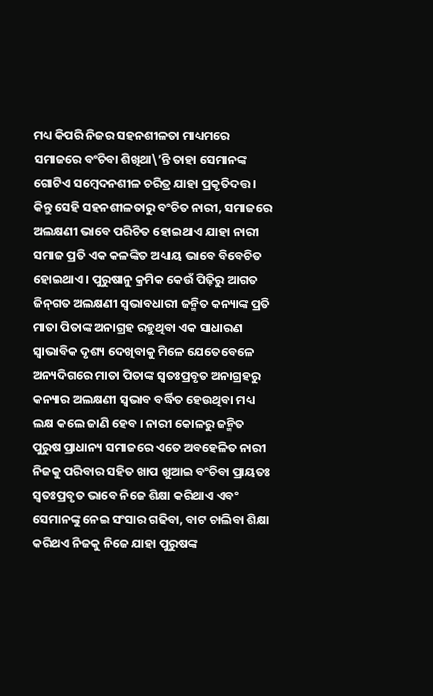ମଧ୍ୟ କିପରି ନିଜର ସହନଶୀଳତା ମାଧ୍ୟମରେ ସମାଜରେ ବଂଚିବା ଶିଖିଥା\’ନ୍ତି ତାହା ସେମାନଙ୍କ ଗୋଟିଏ ସମ୍ବେଦନଶୀଳ ଚରିତ୍ର ଯାହା ପ୍ରକୃତିଦତ୍ତ । କିନ୍ତୁ ସେହି ସହନଶୀଳତାରୁ ବଂଚିତ ନାରୀ, ସମାଜରେ ଅଲକ୍ଷଣୀ ଭାବେ ପରିଚିତ ହୋଇଥାଏ ଯାହା ନାରୀ ସମାଜ ପ୍ରତି ଏକ କଳଙ୍କିତ ଅଧ୍ୟାୟ ଭାବେ ବିବେଚିତ ହୋଇଥାଏ । ପୁରୁଷାନୁ କ୍ରମିକ କେଉଁ ପିଢ଼ିରୁ ଆଗତ ଜିନ୍‌ଗତ ଅଲକ୍ଷଣୀ ସ୍ୱଭାବଧାରୀ ଜନ୍ମିତ କନ୍ୟାଙ୍କ ପ୍ରତି ମାତା ପିତାଙ୍କ ଅନାଗ୍ରହ ରହୁଥିବା ଏକ ସାଧାରଣ ସ୍ୱାଭାବିକ ଦୃଶ୍ୟ ଦେଖିବାକୁ ମିଳେ ଯେତେବେଳେ ଅନ୍ୟଦିଗରେ ମାତା ପିତାଙ୍କ ସ୍ୱତଃପ୍ରବୃତ ଅନାଗ୍ରହରୁ କନ୍ୟାର ଅଲକ୍ଷଣୀ ସ୍ୱଭାବ ବର୍ଦ୍ଧିତ ହେଉଥିବା ମଧ୍ୟ ଲକ୍ଷ କଲେ ଜାଣି ହେବ । ନାରୀ କୋଳରୁ ଜନ୍ମିତ ପୁରୁଷ ପ୍ରାଧାନ୍ୟ ସମାଜରେ ଏତେ ଅବହେଳିତ ନାରୀ ନିଜକୁ ପରିବାର ସହିତ ଖାପ ଖୁଆଇ ବଂଚିବା ପ୍ରାୟତଃ ସ୍ୱତଃପ୍ରବୃତ ଭାବେ ନିଜେ ଶିକ୍ଷା କରିଥାଏ ଏବଂ ସେମାନଙ୍କୁ ନେଇ ସଂସାର ଗଢିବା, ବାଟ ଚାଲିବା ଶିକ୍ଷା କରିଥଏ ନିଜକୁ ନିଜେ ଯାହା ପୁରୁଷଙ୍କ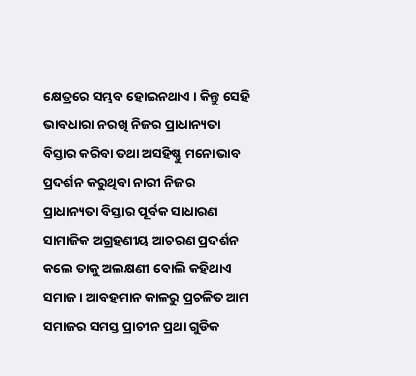କ୍ଷେତ୍ରରେ ସମ୍ଭବ ହୋଇନଥାଏ । କିନ୍ତୁ ସେହି ଭାବଧାରା ନରଖି ନିଜର ପ୍ରାଧାନ୍ୟତା ବିସ୍ତାର କରିବା ତଥା ଅସହିଷ୍ଣୁ ମନୋଭାବ ପ୍ରଦର୍ଶନ କରୁଥିବା ନାରୀ ନିଜର ପ୍ରାଧାନ୍ୟତା ବିସ୍ତାର ପୂର୍ବକ ସାଧାରଣ ସାମାଜିକ ଅଗ୍ରହଣୀୟ ଆଚରଣ ପ୍ରଦର୍ଶନ କଲେ ତାକୁ ଅଲକ୍ଷଣୀ ବୋଲି କହିଥାଏ ସମାଜ । ଆବହମାନ କାଳରୁ ପ୍ରଚଳିତ ଆମ ସମାଜର ସମସ୍ତ ପ୍ରାଚୀନ ପ୍ରଥା ଗୁଡିକ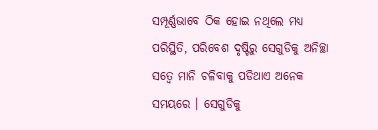ସମ୍ପୂର୍ଣ୍ଣଭାବେ ଠିକ ହୋଇ ନଥିଲେ ମଧ୍ୟ ପରିସ୍ଥିତି, ପରିବେଶ ଦୃଷ୍ଟିରୁ ସେଗୁଡିକୁ ଅନିଚ୍ଛା ସତ୍ୱେ ମାନି ଚଳିବାକୁ ପଡିଥାଏ ଅନେକ ସମୟରେ । ସେଗୁଡିକୁ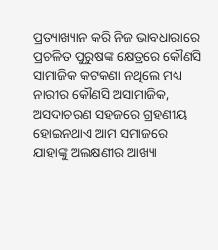ପ୍ରତ୍ୟାଖ୍ୟାନ କରି ନିଜ ଭାବଧାରାରେ ପ୍ରଚଳିତ ପୁରୁଷଙ୍କ କ୍ଷେତ୍ରରେ କୌଣସି ସାମାଜିକ କଟକଣା ନଥିଲେ ମଧ୍ୟ ନାରୀର କୌଣସି ଅସାମାଜିକ, ଅସଦାଚରଣ ସହଜରେ ଗ୍ରହଣୀୟ ହୋଇନଥାଏ ଆମ ସମାଜରେ ଯାହାଙ୍କୁ ଅଲକ୍ଷଣୀର ଆଖ୍ୟା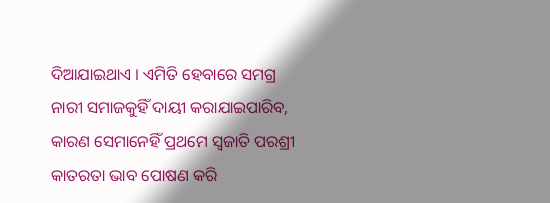ଦିଆଯାଇଥାଏ । ଏମିତି ହେବାରେ ସମଗ୍ର ନାରୀ ସମାଜକୁହିଁ ଦାୟୀ କରାଯାଇପାରିବ, କାରଣ ସେମାନେହିଁ ପ୍ରଥମେ ସ୍ୱଜାତି ପରଶ୍ରୀ କାତରତା ଭାବ ପୋଷଣ କରି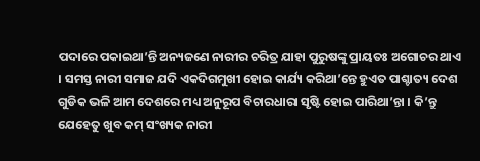ପଦାରେ ପକାଇଥା’ନ୍ତି ଅନ୍ୟଜଣେ ନାରୀର ଚରିତ୍ର ଯାହା ପୁରୁଷଙ୍କୁ ପ୍ରାୟତଃ ଅଗୋଚର ଥାଏ । ସମସ୍ତ ନାରୀ ସମାଜ ଯଦି ଏକଦିଗମୁଖୀ ହୋଇ କାର୍ଯ୍ୟ କରିଥା’ନ୍ତେ ହୁଏତ ପାଶ୍ଚାତ୍ୟ ଦେଶ ଗୁଡିକ ଭଳି ଆମ ଦେଶରେ ମଧ୍ୟ ଅନୁରୂପ ବିଚାରଧାରା ସୃଷ୍ଟି ହୋଇ ପାରିଥା’ନ୍ତା । କି’ନ୍ତୁ ଯେହେତୁ ଖୁବ କମ୍ ସଂଖ୍ୟକ ନାରୀ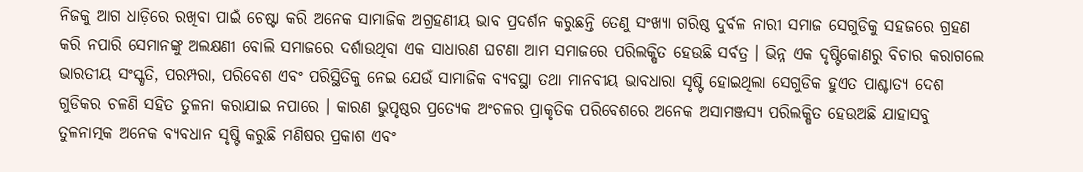ନିଜକୁ ଆଗ ଧାଡ଼ିରେ ରଖିବା ପାଇଁ ଚେଷ୍ଟା କରି ଅନେକ ସାମାଜିକ ଅଗ୍ରହଣୀୟ ଭାବ ପ୍ରଦର୍ଶନ କରୁଛନ୍ତି ତେଣୁ ସଂଖ୍ୟା ଗରିଷ୍ଠ ଦୁର୍ବଳ ନାରୀ ସମାଜ ସେଗୁଡିକୁ ସହଜରେ ଗ୍ରହଣ କରି ନପାରି ସେମାନଙ୍କୁ ଅଲକ୍ଷଣୀ ବୋଲି ସମାଜରେ ଦର୍ଶାଉଥିବା ଏକ ସାଧାରଣ ଘଟଣା ଆମ ସମାଜରେ ପରିଲକ୍ଷିତ ହେଉଛି ସର୍ବତ୍ର । ଭିନ୍ନ ଏକ ଦୃଷ୍ଟିକୋଣରୁ ବିଚାର କରାଗଲେ ଭାରତୀୟ ସଂସ୍କୃତି, ପରମ୍ପରା, ପରିବେଶ ଏବଂ ପରିସ୍ଥିତିକୁ ନେଇ ଯେଉଁ ସାମାଜିକ ବ୍ୟବସ୍ଥା ତଥା ମାନବୀୟ ଭାବଧାରା ସୃଷ୍ଟି ହୋଇଥିଲା ସେଗୁଡିକ ହୁଏତ ପାଶ୍ଚାତ୍ୟ ଦେଶ ଗୁଡିକର ଚଳଣି ସହିତ ତୁଳନା କରାଯାଇ ନପାରେ । କାରଣ ଭୁପୃଷ୍ଠର ପ୍ରତ୍ୟେକ ଅଂଚଳର ପ୍ରାକୃତିକ ପରିବେଶରେ ଅନେକ ଅସାମଞ୍ଜସ୍ୟ ପରିଲକ୍ଷିତ ହେଉଅଛି ଯାହାସବୁ ତୁଳନାତ୍ମକ ଅନେକ ବ୍ୟବଧାନ ସୃଷ୍ଟି କରୁଛି ମଣିଷର ପ୍ରକାଶ ଏବଂ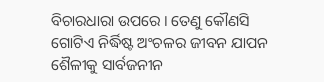ବିଚାରଧାରା ଉପରେ । ତେଣୁ କୌଣସି ଗୋଟିଏ ନିର୍ଦ୍ଧିଷ୍ଟ ଅଂଚଳର ଜୀବନ ଯାପନ ଶୈଳୀକୁ ସାର୍ବଜନୀନ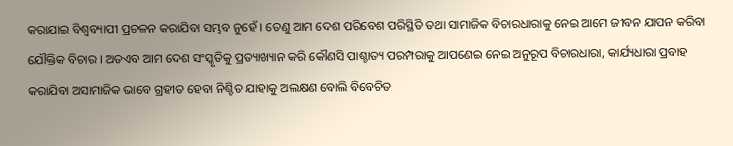କରାଯାଇ ବିଶ୍ୱବ୍ୟାପୀ ପ୍ରଚଳନ କରାଯିବା ସମ୍ଭବ ନୁହେଁ । ତେଣୁ ଆମ ଦେଶ ପରିବେଶ ପରିସ୍ଥିତି ତଥା ସାମାଜିକ ବିଚାରଧାରାକୁ ନେଇ ଆମେ ଜୀବନ ଯାପନ କରିବା ଯୌକ୍ତିକ ବିଚାର । ଅତଏବ ଆମ ଦେଶ ସଂସ୍କୃତିକୁ ପ୍ରତ୍ୟାଖ୍ୟାନ କରି କୌଣସି ପାଶ୍ଚାତ୍ୟ ପରମ୍ପରାକୁ ଆପଣେଇ ନେଇ ଅନୁରୂପ ବିଚାରଧାରା, କାର୍ଯ୍ୟଧାରା ପ୍ରବାହ କରାଯିବା ଅସାମାଜିକ ଭାବେ ଗ୍ରହୀତ ହେବା ନିଶ୍ଚିତ ଯାହାକୁ ଅଲକ୍ଷଣ ବୋଲି ବିବେଚିତ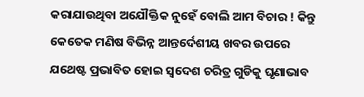କରାଯାଉଥିବା ଅଯୌକ୍ତିକ ନୁହେଁ ବୋଲି ଆମ ବିଚାର ! କିନ୍ତୁ କେତେକ ମଣିଷ ବିଭିନ୍ନ ଆନ୍ତର୍ଦେଶୀୟ ଖବର ଉପରେ ଯଥେଷ୍ଟ ପ୍ରଭାବିତ ହୋଇ ସ୍ୱଦେଶ ଚରିତ୍ର ଗୁଡିକୁ ଘୃଣାଭାବ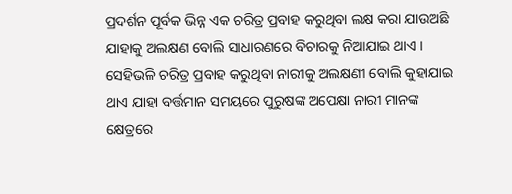ପ୍ରଦର୍ଶନ ପୂର୍ବକ ଭିନ୍ନ ଏକ ଚରିତ୍ର ପ୍ରବାହ କରୁଥିବା ଲକ୍ଷ କରା ଯାଉଅଛି ଯାହାକୁ ଅଲକ୍ଷଣ ବୋଲି ସାଧାରଣରେ ବିଚାରକୁ ନିଆଯାଇ ଥାଏ । ସେହିଭଳି ଚରିତ୍ର ପ୍ରବାହ କରୁଥିବା ନାରୀକୁ ଅଲକ୍ଷଣୀ ବୋଲି କୁହାଯାଇ ଥାଏ ଯାହା ବର୍ତ୍ତମାନ ସମୟରେ ପୁରୁଷଙ୍କ ଅପେକ୍ଷା ନାରୀ ମାନଙ୍କ କ୍ଷେତ୍ରରେ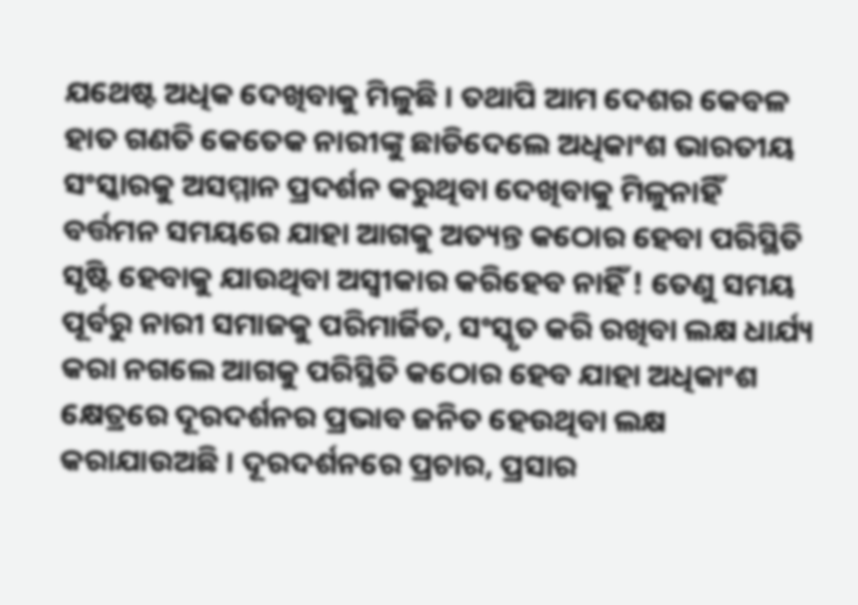ଯଥେଷ୍ଟ ଅଧିକ ଦେଖିବାକୁ ମିଳୁଛି । ତଥାପି ଆମ ଦେଶର କେବଳ ହାତ ଗଣତି କେତେକ ନାରୀଙ୍କୁ ଛାଡିଦେଲେ ଅଧିକାଂଶ ଭାରତୀୟ ସଂସ୍କାରକୁ ଅସମ୍ମାନ ପ୍ରଦର୍ଶନ କରୁଥିବା ଦେଖିବାକୁ ମିଳୁନାହିଁ ବର୍ତ୍ତମନ ସମୟରେ ଯାହା ଆଗକୁ ଅତ୍ୟନ୍ତ କଠୋର ହେବା ପରିସ୍ଥିତି ସୃଷ୍ଟି ହେବାକୁ ଯାଉଥିବା ଅସ୍ୱୀକାର କରିହେବ ନାହିଁ ! ତେଣୁ ସମୟ ପୂର୍ବରୁ ନାରୀ ସମାଜକୁ ପରିମାର୍ଜିତ, ସଂସ୍କୃତ କରି ରଖିବା ଲକ୍ଷ ଧାର୍ଯ୍ୟ କରା ନଗଲେ ଆଗକୁ ପରିସ୍ଥିତି କଠୋର ହେବ ଯାହା ଅଧିକାଂଶ କ୍ଷେତ୍ରରେ ଦୂରଦର୍ଶନର ପ୍ରଭାବ ଜନିତ ହେଉଥିବା ଲକ୍ଷ କରାଯାଉଅଛି । ଦୂରଦର୍ଶନରେ ପ୍ରଚାର, ପ୍ରସାର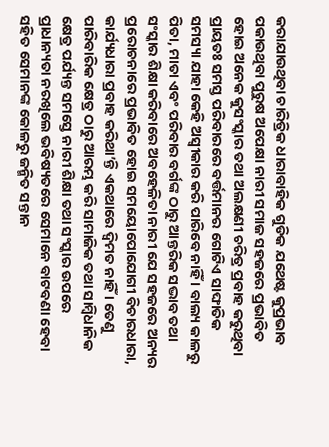କରାଯାଉଥିବା ଚାରିତ୍ରିକ ଧାରାବାହିକ ଗୁଡିକ ଯଥେଷ୍ଟ କୁପ୍ରଭାବ ପକାଉଥିବା ପୁରୁଷ ଅପେକ୍ଷା ନାରୀ ସମାଜ ସହଜରେ ପ୍ରଭାବିତ ହୋଇ ଅନେକ କୁସଂସ୍କାର ତଥା ଅଲକ୍ଷଣୀ ଚରିତ୍ର ପ୍ରବାହ କରୁଥିବା ପ୍ରାୟତଃ ସମସ୍ତ ପରିବାରରେ ବର୍ତ୍ତମାନର ଗୋଟିଏ ସାଙ୍ଘାତିକ ସମସ୍ୟା ଯାହା କେହି ଅସ୍ୱୀକାର କରି ପାରିବେ ନାହିଁ । ବାଲ୍ୟ କାଳରୁ ପିତା, ମାତା ଏବଂ ପରିବାର ବର୍ଗଙ୍କ ଠାରୁ ଆନ୍ତରିକ ସଦ୍ଭାବ ତଥା ସଂସ୍କାର ଶିକ୍ଷା କରିବାରେ ଅବହେଳିତା ନାରୀ ଯେ ସହଜରେ ଅନ୍ୟର ପ୍ରରୋଚନାରେ ପ୍ରଭାବିତ ହୋଇ ସମୟୋପୋଯୋଗୀ ବିଚାରଧାରା, କାର୍ଯ୍ୟଧାରା ପ୍ରବାହ କରିଥା’ନ୍ତି ଏକଥାରେ ଦ୍ୱିମତ ନାହିଁ । ତେଣୁ ପାରିବାରିକ କ୍ଷେତ୍ର ଠାରୁ ଆରମ୍ଭ କରି ସାମାଜିକ ତଥା ସାମ୍ବିଧାନିକ କ୍ଷେତ୍ର ପର୍ଯ୍ୟନ୍ତ ସମସ୍ତେ ନାରୀ ଶିକ୍ଷା ତଥା ସଂସ୍କାର ଉପରେ ପ୍ରାଧାନ୍ୟତା ନରଖିଲେ ଭବିଷ୍ୟତରେ ସେମାନେ ବାଟବଣା ହେବା ସହିତ ସେମାନଙ୍କ କୋଳରୁ ଜନ୍ମିତ ସନ୍ତାନ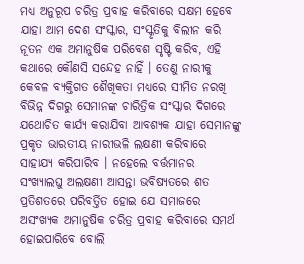ମଧ୍ୟ ଅନୁରୂପ ଚରିତ୍ର ପ୍ରବାହ କରିବାରେ ସକ୍ଷମ ହେବେ ଯାହା ଆମ ଦେଶ ସଂସ୍କାର, ସଂସ୍କୃତିକୁ ବିଲୀନ କରି ନୂତନ ଏକ ଅମାନୁଷିକ ପରିବେଶ ସୃଷ୍ଟି କରିବ, ଏହି କଥାରେ କୌଣସି ସନ୍ଦେହ ନାହିଁ । ତେଣୁ ନାରୀକୁ କେବଳ ବ୍ୟକ୍ତିଗତ ଶୈଖିକତା ମଧ୍ୟରେ ସୀମିତ ନରଖି ବିଭିନ୍ନ ଦିଗରୁ ସେମାନଙ୍କ ଚାରିତ୍ରିକ ସଂସ୍କାର ଦିଗରେ ଯଥୋଚିତ କାର୍ଯ୍ୟ କରାଯିବା ଆବଶ୍ୟକ ଯାହା ସେମାନଙ୍କୁ ପ୍ରକୃତ ଭାରତୀୟ ନାରୀଭଳି ଲକ୍ଷଣୀ କରିବାରେ ସାହାଯ୍ୟ କରିପାରିବ । ନହେଲେ ବର୍ତ୍ତମାନର ସଂଖ୍ୟାଲଘୁ ଅଲକ୍ଷଣୀ ଆସନ୍ତା ଭବିଷ୍ୟତରେ ଶତ ପ୍ରତିଶତରେ ପରିବର୍ତ୍ତିତ ହୋଇ ଯେ ସମାଜରେ ଅସଂଖ୍ୟକ ଅମାନୁଷିକ ଚରିତ୍ର ପ୍ରବାହ କରିବାରେ ସମର୍ଥ ହୋଇପାରିବେ ବୋଲି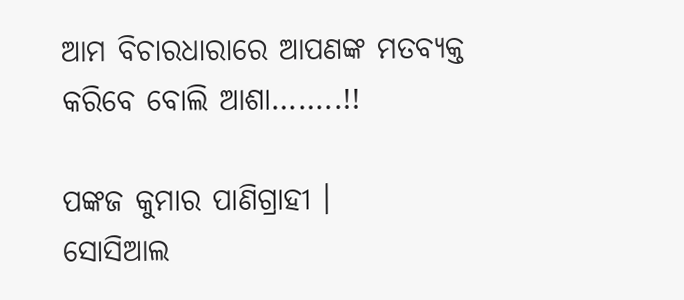ଆମ ବିଚାରଧାରାରେ ଆପଣଙ୍କ ମତବ୍ୟକ୍ତ କରିବେ ବୋଲି ଆଶା……..!!

ପଙ୍କଜ କୁମାର ପାଣିଗ୍ରାହୀ ।
ସୋସିଆଲ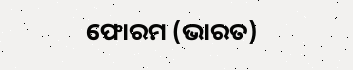ଫୋରମ (ଭାରତ)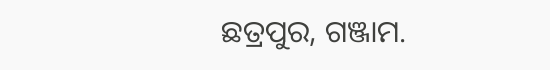ଛତ୍ରପୁର, ଗଞ୍ଜାମ.